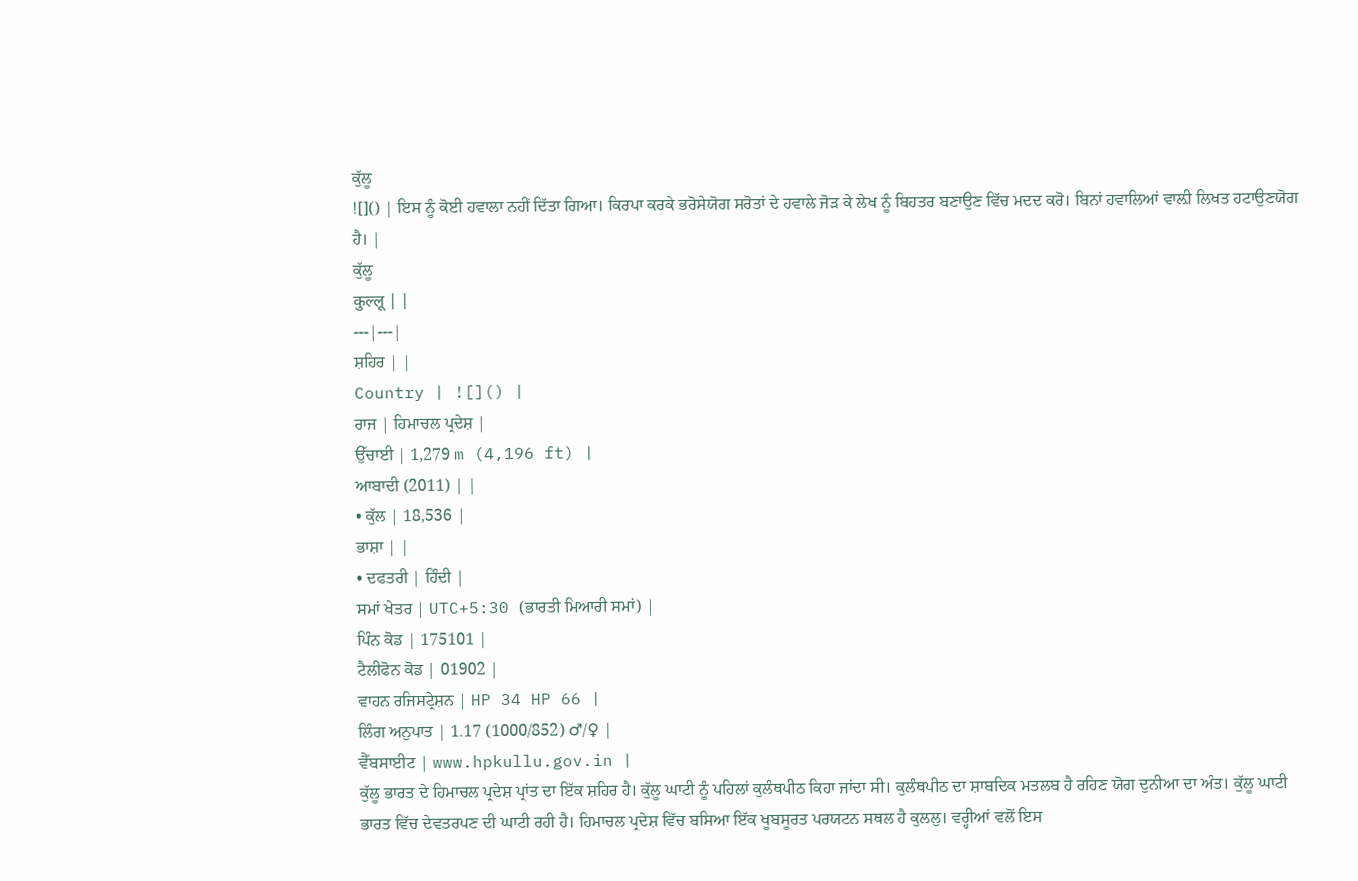ਕੁੱਲੂ
![]() | ਇਸ ਨੂੰ ਕੋਈ ਹਵਾਲਾ ਨਹੀਂ ਦਿੱਤਾ ਗਿਆ। ਕਿਰਪਾ ਕਰਕੇ ਭਰੋਸੇਯੋਗ ਸਰੋਤਾਂ ਦੇ ਹਵਾਲੇ ਜੋੜ ਕੇ ਲੇਖ ਨੂੰ ਬਿਹਤਰ ਬਣਾਉਣ ਵਿੱਚ ਮਦਦ ਕਰੋ। ਬਿਨਾਂ ਹਵਾਲਿਆਂ ਵਾਲ਼ੀ ਲਿਖਤ ਹਟਾਉਣਯੋਗ ਹੈ। |
ਕੁੱਲੂ
कुल्लू | |
---|---|
ਸ਼ਹਿਰ | |
Country | ![]() |
ਰਾਜ | ਹਿਮਾਚਲ ਪ੍ਰਦੇਸ਼ |
ਉੱਚਾਈ | 1,279 m (4,196 ft) |
ਆਬਾਦੀ (2011) | |
• ਕੁੱਲ | 18,536 |
ਭਾਸ਼ਾ | |
• ਦਫਤਰੀ | ਹਿੰਦੀ |
ਸਮਾਂ ਖੇਤਰ | UTC+5:30 (ਭਾਰਤੀ ਮਿਆਰੀ ਸਮਾਂ) |
ਪਿੰਨ ਕੋਡ | 175101 |
ਟੈਲੀਫੋਨ ਕੋਡ | 01902 |
ਵਾਹਨ ਰਜਿਸਟ੍ਰੇਸ਼ਨ | HP 34 HP 66 |
ਲਿੰਗ ਅਨੁਪਾਤ | 1.17 (1000/852) ♂/♀ |
ਵੈੱਬਸਾਈਟ | www.hpkullu.gov.in |
ਕੁੱਲੂ ਭਾਰਤ ਦੇ ਹਿਮਾਚਲ ਪ੍ਰਦੇਸ਼ ਪ੍ਰਾਂਤ ਦਾ ਇੱਕ ਸ਼ਹਿਰ ਹੈ। ਕੁੱਲੂ ਘਾਟੀ ਨੂੰ ਪਹਿਲਾਂ ਕੁਲੰਥਪੀਠ ਕਿਹਾ ਜਾਂਦਾ ਸੀ। ਕੁਲੰਥਪੀਠ ਦਾ ਸ਼ਾਬਦਿਕ ਮਤਲਬ ਹੈ ਰਹਿਣ ਯੋਗ ਦੁਨੀਆ ਦਾ ਅੰਤ। ਕੁੱਲੂ ਘਾਟੀ ਭਾਰਤ ਵਿੱਚ ਦੇਵਤਰਪਣ ਦੀ ਘਾਟੀ ਰਹੀ ਹੈ। ਹਿਮਾਚਲ ਪ੍ਰਦੇਸ਼ ਵਿੱਚ ਬਸਿਆ ਇੱਕ ਖੂਬਸੂਰਤ ਪਰਯਟਨ ਸਥਲ ਹੈ ਕੁਲਲੁ। ਵਰ੍ਹੀਆਂ ਵਲੋਂ ਇਸ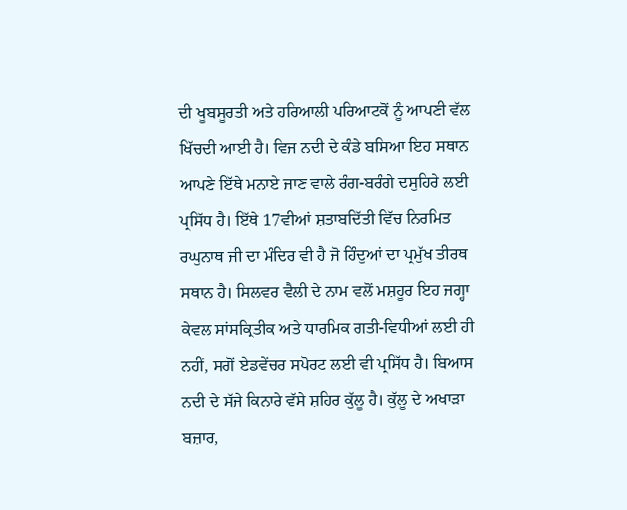ਦੀ ਖੂਬਸੂਰਤੀ ਅਤੇ ਹਰਿਆਲੀ ਪਰਿਆਟਕੋਂ ਨੂੰ ਆਪਣੀ ਵੱਲ ਖਿੱਚਦੀ ਆਈ ਹੈ। ਵਿਜ ਨਦੀ ਦੇ ਕੰਡੇ ਬਸਿਆ ਇਹ ਸਥਾਨ ਆਪਣੇ ਇੱਥੇ ਮਨਾਏ ਜਾਣ ਵਾਲੇ ਰੰਗ-ਬਰੰਗੇ ਦਸੁਹਿਰੇ ਲਈ ਪ੍ਰਸਿੱਧ ਹੈ। ਇੱਥੇ 17ਵੀਆਂ ਸ਼ਤਾਬਦਿੱਤੀ ਵਿੱਚ ਨਿਰਮਿਤ ਰਘੁਨਾਥ ਜੀ ਦਾ ਮੰਦਿਰ ਵੀ ਹੈ ਜੋ ਹਿੰਦੁਆਂ ਦਾ ਪ੍ਰਮੁੱਖ ਤੀਰਥ ਸਥਾਨ ਹੈ। ਸਿਲਵਰ ਵੈਲੀ ਦੇ ਨਾਮ ਵਲੋਂ ਮਸ਼ਹੂਰ ਇਹ ਜਗ੍ਹਾ ਕੇਵਲ ਸਾਂਸਕ੍ਰਿਤੀਕ ਅਤੇ ਧਾਰਮਿਕ ਗਤੀ-ਵਿਧੀਆਂ ਲਈ ਹੀ ਨਹੀਂ, ਸਗੋਂ ਏਡਵੇਂਚਰ ਸਪੋਰਟ ਲਈ ਵੀ ਪ੍ਰਸਿੱਧ ਹੈ। ਬਿਆਸ ਨਦੀ ਦੇ ਸੱਜੇ ਕਿਨਾਰੇ ਵੱਸੇ ਸ਼ਹਿਰ ਕੁੱਲੂ ਹੈ। ਕੁੱਲੂ ਦੇ ਅਖਾੜਾ ਬਜ਼ਾਰ,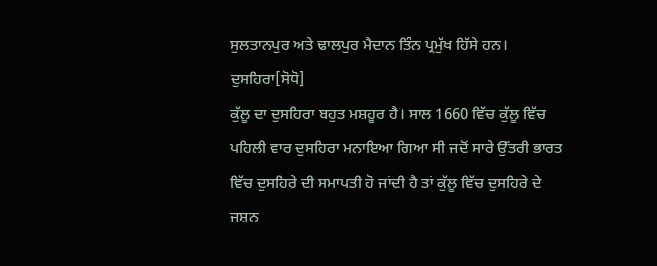ਸੁਲਤਾਨਪੁਰ ਅਤੇ ਢਾਲਪੁਰ ਮੈਦਾਨ ਤਿੰਨ ਪ੍ਰਮੁੱਖ ਹਿੱਸੇ ਹਨ।
ਦੁਸਹਿਰਾ[ਸੋਧੋ]
ਕੁੱਲੂ ਦਾ ਦੁਸਹਿਰਾ ਬਹੁਤ ਮਸ਼ਹੂਰ ਹੈ। ਸਾਲ 1660 ਵਿੱਚ ਕੁੱਲੂ ਵਿੱਚ ਪਹਿਲੀ ਵਾਰ ਦੁਸਹਿਰਾ ਮਨਾਇਆ ਗਿਆ ਸੀ ਜਦੋਂ ਸਾਰੇ ਉੱਤਰੀ ਭਾਰਤ ਵਿੱਚ ਦੁਸਹਿਰੇ ਦੀ ਸਮਾਪਤੀ ਹੋ ਜਾਂਦੀ ਹੈ ਤਾਂ ਕੁੱਲੂ ਵਿੱਚ ਦੁਸਹਿਰੇ ਦੇ ਜਸ਼ਨ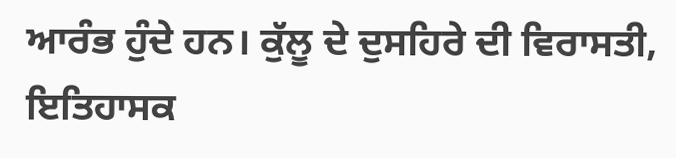ਆਰੰਭ ਹੁੰਦੇ ਹਨ। ਕੁੱਲੂ ਦੇ ਦੁਸਹਿਰੇ ਦੀ ਵਿਰਾਸਤੀ, ਇਤਿਹਾਸਕ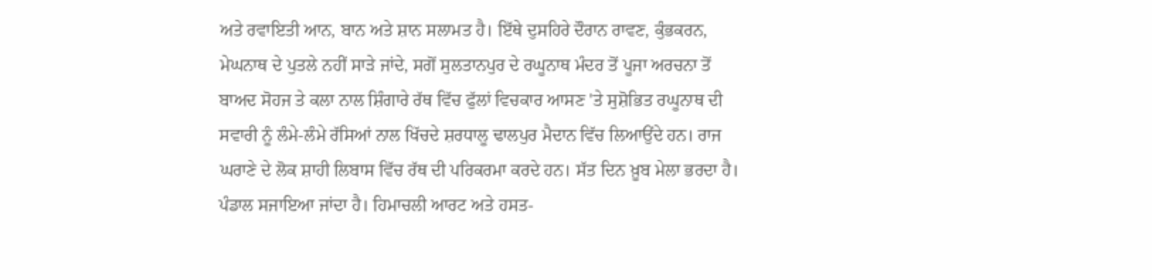ਅਤੇ ਰਵਾਇਤੀ ਆਨ, ਬਾਨ ਅਤੇ ਸ਼ਾਨ ਸਲਾਮਤ ਹੈ। ਇੱਥੇ ਦੁਸਹਿਰੇ ਦੌਰਾਨ ਰਾਵਣ, ਕੁੰਭਕਰਨ, ਮੇਘਨਾਥ ਦੇ ਪੁਤਲੇ ਨਹੀਂ ਸਾੜੇ ਜਾਂਦੇ, ਸਗੋਂ ਸੁਲਤਾਨਪੁਰ ਦੇ ਰਘੂਨਾਥ ਮੰਦਰ ਤੋਂ ਪੂਜਾ ਅਰਚਨਾ ਤੋਂ ਬਾਅਦ ਸੋਹਜ ਤੇ ਕਲਾ ਨਾਲ ਸ਼ਿੰਗਾਰੇ ਰੱਥ ਵਿੱਚ ਫੁੱਲਾਂ ਵਿਚਕਾਰ ਆਸਣ 'ਤੇ ਸੁਸ਼ੋਭਿਤ ਰਘੂਨਾਥ ਦੀ ਸਵਾਰੀ ਨੂੰ ਲੰਮੇ-ਲੰਮੇ ਰੱਸਿਆਂ ਨਾਲ ਖਿੱਚਦੇ ਸ਼ਰਧਾਲੂ ਢਾਲਪੁਰ ਮੈਦਾਨ ਵਿੱਚ ਲਿਆਉਂਦੇ ਹਨ। ਰਾਜ ਘਰਾਣੇ ਦੇ ਲੋਕ ਸ਼ਾਹੀ ਲਿਬਾਸ ਵਿੱਚ ਰੱਥ ਦੀ ਪਰਿਕਰਮਾ ਕਰਦੇ ਹਨ। ਸੱਤ ਦਿਨ ਖ਼ੂਬ ਮੇਲਾ ਭਰਦਾ ਹੈ। ਪੰਡਾਲ ਸਜਾਇਆ ਜਾਂਦਾ ਹੈ। ਹਿਮਾਚਲੀ ਆਰਟ ਅਤੇ ਹਸਤ-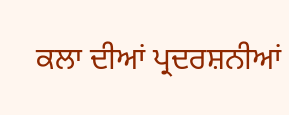ਕਲਾ ਦੀਆਂ ਪ੍ਰਦਰਸ਼ਨੀਆਂ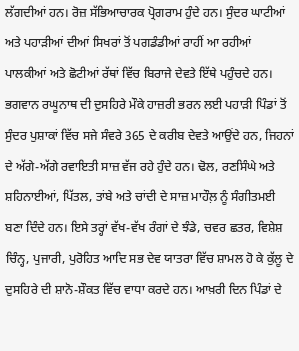ਲੱਗਦੀਆਂ ਹਨ। ਰੋਜ਼ ਸੱਭਿਆਚਾਰਕ ਪ੍ਰੋਗਰਾਮ ਹੁੰਦੇ ਹਨ। ਸੁੰਦਰ ਘਾਟੀਆਂ ਅਤੇ ਪਹਾੜੀਆਂ ਦੀਆਂ ਸਿਖਰਾਂ ਤੋਂ ਪਗਡੰਡੀਆਂ ਰਾਹੀਂ ਆ ਰਹੀਆਂ ਪਾਲਕੀਆਂ ਅਤੇ ਛੋਟੀਆਂ ਰੱਥਾਂ ਵਿੱਚ ਬਿਰਾਜੇ ਦੇਵਤੇ ਇੱਥੇ ਪਹੁੰਚਦੇ ਹਨ। ਭਗਵਾਨ ਰਘੂਨਾਥ ਦੀ ਦੁਸਹਿਰੇ ਮੌਕੇ ਹਾਜ਼ਰੀ ਭਰਨ ਲਈ ਪਹਾੜੀ ਪਿੰਡਾਂ ਤੋਂ ਸੁੰਦਰ ਪੁਸ਼ਾਕਾਂ ਵਿੱਚ ਸਜੇ ਸੰਵਰੇ 365 ਦੇ ਕਰੀਬ ਦੇਵਤੇ ਆਉਂਦੇ ਹਨ, ਜਿਹਨਾਂ ਦੇ ਅੱਗੇ-ਅੱਗੇ ਰਵਾਇਤੀ ਸਾਜ਼ ਵੱਜ ਰਹੇ ਹੁੰਦੇ ਹਨ। ਢੋਲ, ਰਣਸਿੰਘੇ ਅਤੇ ਸ਼ਹਿਨਾਈਆਂ, ਪਿੱਤਲ, ਤਾਂਬੇ ਅਤੇ ਚਾਂਦੀ ਦੇ ਸਾਜ਼ ਮਾਹੌਲ਼ ਨੂੰ ਸੰਗੀਤਮਈ ਬਣਾ ਦਿੰਦੇ ਹਨ। ਇਸੇ ਤਰ੍ਹਾਂ ਵੱਖ-ਵੱਖ ਰੰਗਾਂ ਦੇ ਝੰਡੇ, ਚਵਰ ਛਤਰ, ਵਿਸ਼ੇਸ਼ ਚਿੰਨ੍ਹ, ਪੁਜਾਰੀ, ਪੁਰੋਹਿਤ ਆਦਿ ਸਭ ਦੇਵ ਯਾਤਰਾ ਵਿੱਚ ਸ਼ਾਮਲ ਹੋ ਕੇ ਕੁੱਲੂ ਦੇ ਦੁਸਹਿਰੇ ਦੀ ਸ਼ਾਨੋ-ਸ਼ੌਕਤ ਵਿੱਚ ਵਾਧਾ ਕਰਦੇ ਹਨ। ਆਖ਼ਰੀ ਦਿਨ ਪਿੰਡਾਂ ਦੇ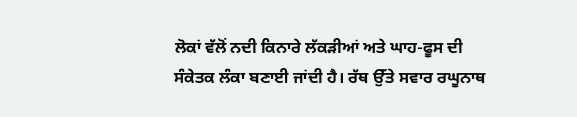ਲੋਕਾਂ ਵੱਲੋਂ ਨਦੀ ਕਿਨਾਰੇ ਲੱਕੜੀਆਂ ਅਤੇ ਘਾਹ-ਫੂਸ ਦੀ ਸੰਕੇਤਕ ਲੰਕਾ ਬਣਾਈ ਜਾਂਦੀ ਹੈ। ਰੱਥ ਉੱਤੇ ਸਵਾਰ ਰਘੂਨਾਥ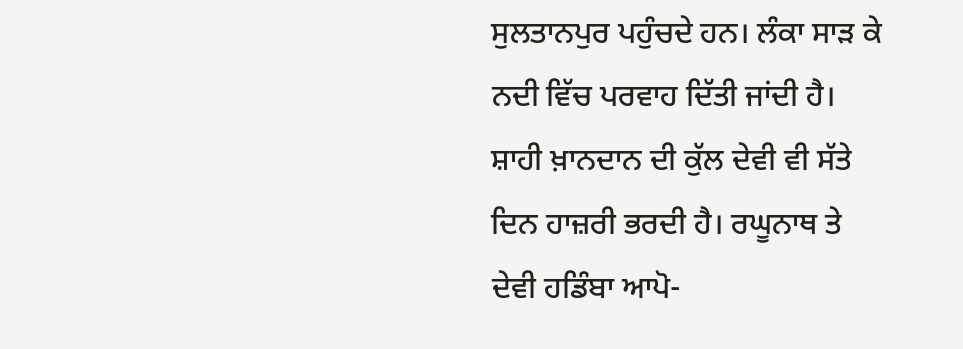ਸੁਲਤਾਨਪੁਰ ਪਹੁੰਚਦੇ ਹਨ। ਲੰਕਾ ਸਾੜ ਕੇ ਨਦੀ ਵਿੱਚ ਪਰਵਾਹ ਦਿੱਤੀ ਜਾਂਦੀ ਹੈ। ਸ਼ਾਹੀ ਖ਼ਾਨਦਾਨ ਦੀ ਕੁੱਲ ਦੇਵੀ ਵੀ ਸੱਤੇ ਦਿਨ ਹਾਜ਼ਰੀ ਭਰਦੀ ਹੈ। ਰਘੂਨਾਥ ਤੇ ਦੇਵੀ ਹਡਿੰਬਾ ਆਪੋ-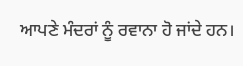ਆਪਣੇ ਮੰਦਰਾਂ ਨੂੰ ਰਵਾਨਾ ਹੋ ਜਾਂਦੇ ਹਨ।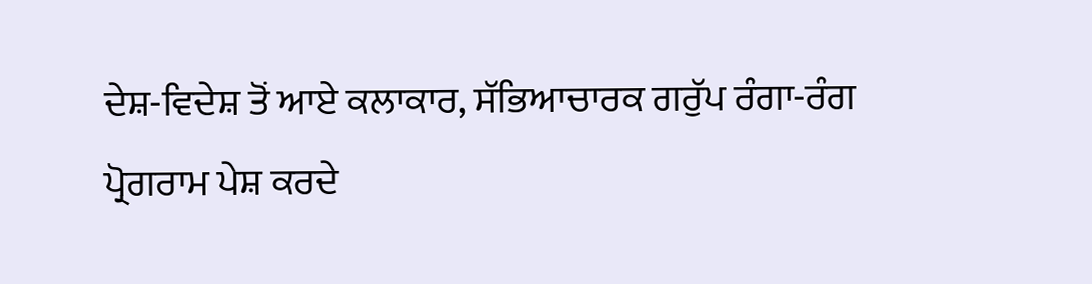ਦੇਸ਼-ਵਿਦੇਸ਼ ਤੋਂ ਆਏ ਕਲਾਕਾਰ, ਸੱਭਿਆਚਾਰਕ ਗਰੁੱਪ ਰੰਗਾ-ਰੰਗ ਪ੍ਰੋਗਰਾਮ ਪੇਸ਼ ਕਰਦੇ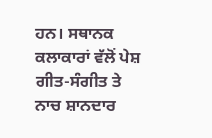ਹਨ। ਸਥਾਨਕ ਕਲਾਕਾਰਾਂ ਵੱਲੋਂ ਪੇਸ਼ ਗੀਤ-ਸੰਗੀਤ ਤੇ ਨਾਚ ਸ਼ਾਨਦਾਰ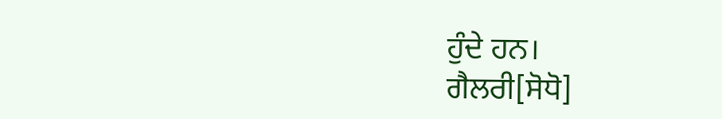ਹੁੰਦੇ ਹਨ।
ਗੈਲਰੀ[ਸੋਧੋ]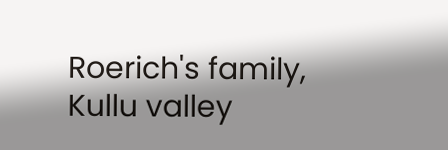Roerich's family, Kullu valley